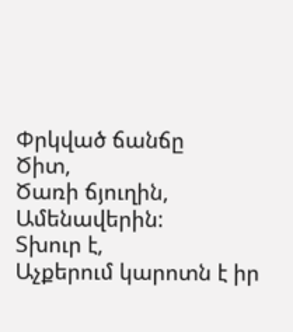Փրկված ճանճը
Ծիտ,
Ծառի ճյուղին,
Ամենավերին:
Տխուր է,
Աչքերում կարոտն է իր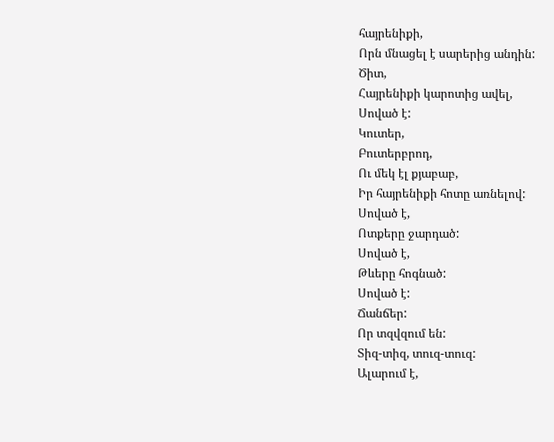հայրենիքի,
Որն մնացել է սարերից անդին:
Ծիտ,
Հայրենիքի կարոտից ավել,
Սոված է:
Կուտեր,
Բուտերբրոդ,
Ու մեկ էլ քյաբաբ,
Իր հայրենիքի հոտը առնելով:
Սոված է,
Ոտքերը ջարդած:
Սոված է,
Թևերը հոգնած:
Սոված է:
Ճանճեր:
Որ տզվզում են:
Տիզ-տիզ, տուզ-տուզ:
Ալարում է,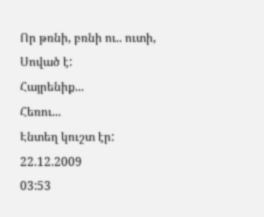Որ թռնի, բռնի ու.. ուտի,
Սոված է:
Հայրենիք...
Հեռու...
Էնտեղ կուշտ էր:
22.12.2009
03:53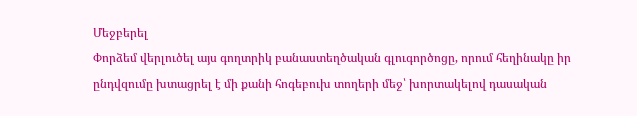Մեջբերել
Փորձեմ վերլուծել այս գողտրիկ բանաստեղծական գլուգործոցը, որում հեղինակը իր ընդվզումը խտացրել է մի քանի հոգեբուխ տողերի մեջ՝ խորտակելով դասական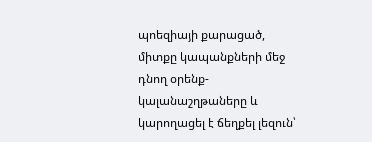պոեզիայի քարացած, միտքը կապանքների մեջ դնող օրենք-կալանաշղթաները և կարողացել է ճեղքել լեզուն՝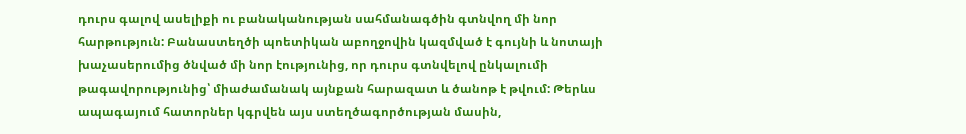դուրս գալով ասելիքի ու բանականության սահմանագծին գտնվող մի նոր հարթություն: Բանաստեղծի պոետիկան աբողջովին կազմված է գույնի և նոտայի խաչասերումից ծնված մի նոր էությունից, որ դուրս գտնվելով ընկալումի թագավորությունից՝ միաժամանակ այնքան հարազատ և ծանոթ է թվում: Թերևս ապագայում հատորներ կգրվեն այս ստեղծագործության մասին,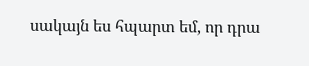սակայն ես հպարտ եմ, որ դրա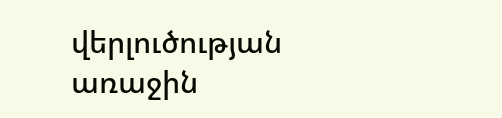վերլուծության առաջին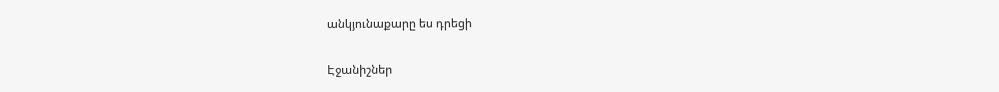անկյունաքարը ես դրեցի

Էջանիշներ